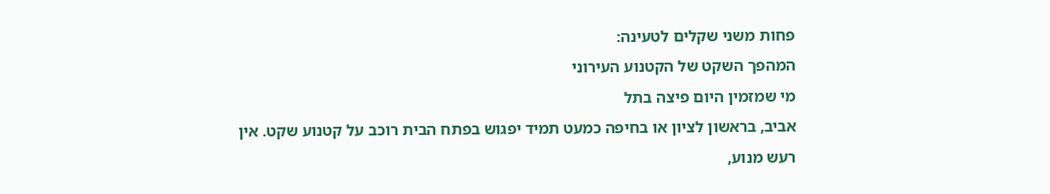פחות משני שקלים לטעינה:
המהפך השקט של הקטנוע העירוני
מי שמזמין היום פיצה בתל
אביב, בראשון לציון או בחיפה כמעט תמיד יפגוש בפתח הבית רוכב על קטנוע שקט. אין
רעש מנוע,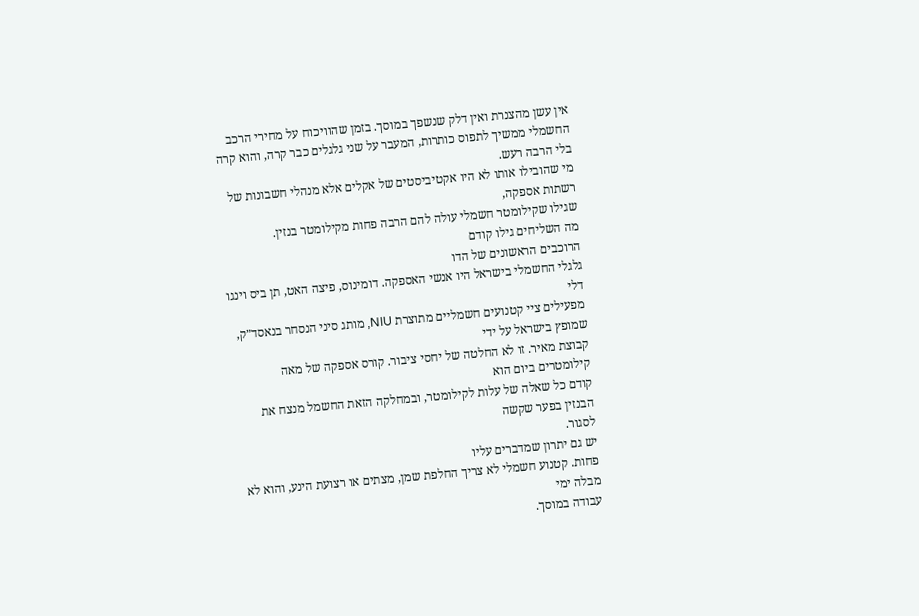אין עשן מהצנרת ואין דלק שנשפך במוסך. בזמן שהוויכוח על מחירי הרכב
החשמלי ממשיך לתפוס כותרות, המעבר על שני גלגלים כבר קרה, והוא קרה בלי הרבה רעש.
מי שהובילו אותו לא היו אקטיביסטים של אקלים אלא מנהלי חשבונות של רשתות אספקה,
שגילו שקילומטר חשמלי עולה להם הרבה פחות מקילומטר בנזין.
מה השליחים גילו קודם
הרוכבים הראשונים של הדו
גלגלי החשמלי בישראל היו אנשי האספקה. דומינוס, פיצה האט, תן ביס וינגו דלי
מפעילים ציי קטנועים חשמליים מתוצרת NIU, מותג סיני הנסחר בנאסד״ק, שמופץ בישראל על ידי
קבוצת מאיר. זו לא החלטה של יחסי ציבור. קורס אספקה של מאה קילומטרים ביום הוא
קודם כל שאלה של עלות לקילומטר, ובמחלקה הזאת החשמל מנצח את הבנזין בפער שקשה
לסגור.
יש גם יתרון שמדברים עליו
פחות. קטנוע חשמלי לא צריך החלפת שמן, מצתים או רצועת הינע, והוא לא מבלה ימי
עבודה במוסך.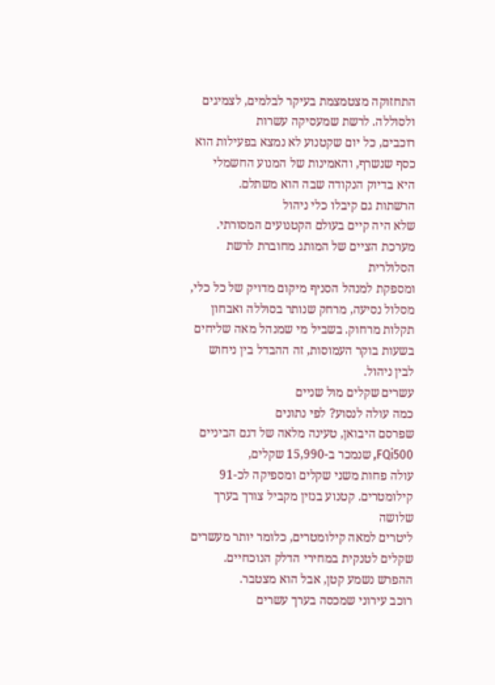התחזוקה מצטמצמת בעיקר לבלמים, לצמיגים ולסוללה. לרשת שמעסיקה עשרות
רוכבים, כל יום שקטנוע לא נמצא בפעילות הוא כסף שנשרף, והאמינות של המנוע החשמלי
היא בדיוק הנקודה שבה הוא משתלם.
הרשתות גם קיבלו כלי ניהול
שלא היה קיים בעולם הקטנועים המסורתי. מערכת הציים של המותג מחוברת לרשת הסלולרית
ומספקת למנהל הסניף מיקום מדויק של כל כלי, מסלול נסיעה, מרחק שנותר בסוללה ואבחון
תקלות מרחוק. בשביל מי שמנהל מאה שליחים בשעות בוקר העמוסות, זה ההבדל בין ניחוש
לבין ניהול.
עשרים שקלים מול שניים
כמה עולה לנסוע? לפי נתונים
שפרסם היבואן, טעינה מלאה של דגם הביניים FQi500, שנמכר ב-15,990 שקלים,
עולה פחות משני שקלים ומספיקה לכ-91 קילומטרים. קטנוע בנזין מקביל צורך בערך שלושה
ליטרים למאה קילומטרים, כלומר יותר מעשרים שקלים לטנקית במחירי הדלק הנוכחיים.
ההפרש נשמע קטן, אבל הוא מצטבר.
רוכב עירוני שמכסה בערך עשרים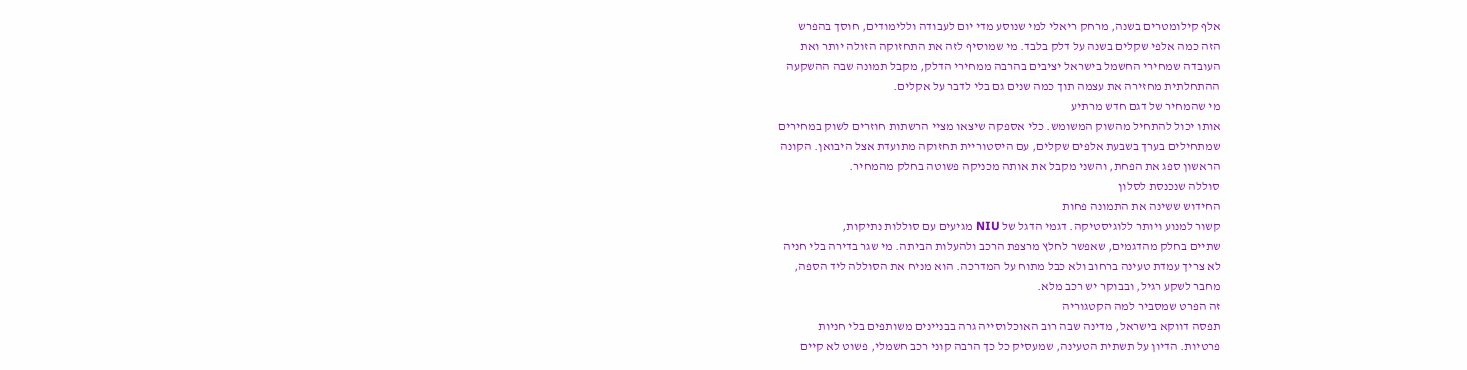אלף קילומטרים בשנה, מרחק ריאלי למי שנוסע מדי יום לעבודה וללימודים, חוסך בהפרש
הזה כמה אלפי שקלים בשנה על דלק בלבד. מי שמוסיף לזה את התחזוקה הזולה יותר ואת
העובדה שמחירי החשמל בישראל יציבים בהרבה ממחירי הדלק, מקבל תמונה שבה ההשקעה
ההתחלתית מחזירה את עצמה תוך כמה שנים גם בלי לדבר על אקלים.
מי שהמחיר של דגם חדש מרתיע
אותו יכול להתחיל מהשוק המשומש. כלי אספקה שיצאו מציי הרשתות חוזרים לשוק במחירים
שמתחילים בערך בשבעת אלפים שקלים, עם היסטוריית תחזוקה מתועדת אצל היבואן. הקונה
הראשון ספג את הפחת, והשני מקבל את אותה מכניקה פשוטה בחלק מהמחיר.
סוללה שנכנסת לסלון
החידוש ששינה את התמונה פחות
קשור למנוע ויותר ללוגיסטיקה. דגמי הדגל של NIU מגיעים עם סוללות נתיקות,
שתיים בחלק מהדגמים, שאפשר לחלץ מרצפת הרכב ולהעלות הביתה. מי שגר בדירה בלי חניה
לא צריך עמדת טעינה ברחוב ולא כבל מתוח על המדרכה. הוא מניח את הסוללה ליד הספה,
מחבר לשקע רגיל, ובבוקר יש רכב מלא.
זה הפרט שמסביר למה הקטגוריה
תפסה דווקא בישראל, מדינה שבה רוב האוכלוסייה גרה בבניינים משותפים בלי חניות
פרטיות. הדיון על תשתית הטעינה, שמעסיק כל כך הרבה קוני רכב חשמלי, פשוט לא קיים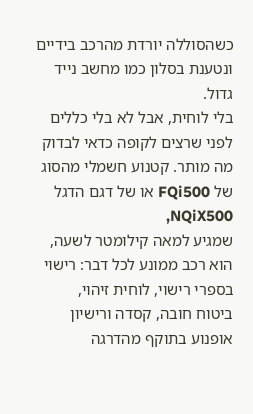כשהסוללה יורדת מהרכב בידיים ונטענת בסלון כמו מחשב נייד גדול.
בלי לוחית, אבל לא בלי כללים
לפני שרצים לקופה כדאי לבדוק
מה מותר. קטנוע חשמלי מהסוג של FQi500 או של דגם הדגל NQiX500,
שמגיע למאה קילומטר לשעה, הוא רכב ממונע לכל דבר: רישוי בספרי רישוי, לוחית זיהוי,
ביטוח חובה, קסדה ורישיון אופנוע בתוקף מהדרגה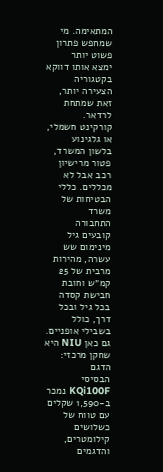המתאימה. מי שמחפש פתרון פשוט יותר
ימצא אותו דווקא בקטגוריה הצעירה יותר, זאת שמתחת לרדאר.
קורקינט חשמלי, או גלגינוע
בלשון המשרד, פטור מרישיון רכב אבל לא מכללים. כללי הבטיחות של משרד
התחבורה קובעים גיל מינימום שש עשרה, מהירות מרבית של 25 קמ״ש וחובת חבישת קסדה
בכל גיל ובכל דרך, כולל בשבילי אופניים. גם כאן NIU היא שחקן מרכזי: הדגם
הבסיסי KQi100F נמכר ב-1,590 שקלים עם טווח של כשלושים
קילומטרים, והדגמים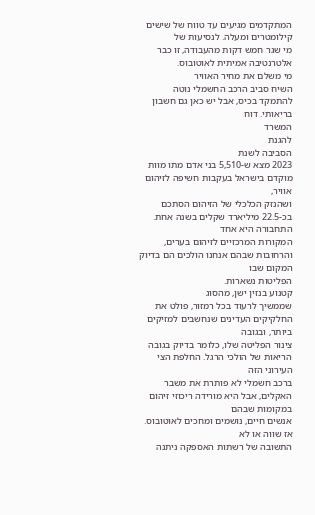המתקדמים מגיעים עד טווח של שישים קילומטרים ומעלה. לנסיעות של
מי שגר חמש דקות מהעבודה, זו כבר אלטרנטיבה אמיתית לאוטובוס.
מי משלם את מחיר האוויר
השיח סביב הרכב החשמלי נוטה
להתמקד בכיס, אבל יש כאן גם חשבון בריאותי. דוח
המשרד
להגנת
הסביבה לשנת
2023 מצא ש-5,510 בני אדם מתו מוות מוקדם בישראל בעקבות חשיפה לזיהום אוויר,
ושהנזק הכלכלי של הזיהום הסתכם בכ-22.5 מיליארד שקלים בשנה אחת. התחבורה היא אחד
המקורות המרכזיים לזיהום בערים, והרחובות שבהם אנחנו הולכים הם בדיוק המקום שבו
הפליטות נשארות.
קטנוע בנזין ישן, מהסוג
שממשיך לרעוד בכל רמזור, פולט את החלקיקים העדינים שנחשבים למזיקים ביותר, ובגובה
צינור הפליטה שלו, כלומר בדיוק בגובה הריאות של הולכי הרגל. החלפת הצי העירוני הזה
ברכב חשמלי לא פותרת את משבר האקלים, אבל היא מורידה ריכוזי זיהום במקומות שבהם
אנשים חיים, נושמים ומחכים לאוטובוס.
אז שווה או לא
התשובה של רשתות האספקה ניתנה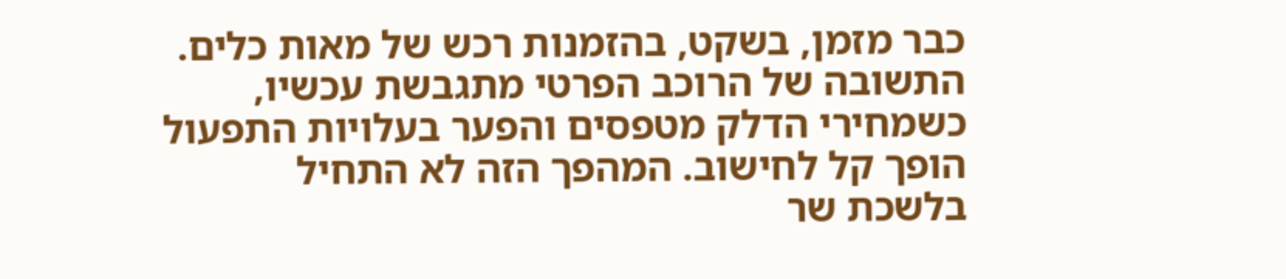כבר מזמן, בשקט, בהזמנות רכש של מאות כלים. התשובה של הרוכב הפרטי מתגבשת עכשיו,
כשמחירי הדלק מטפסים והפער בעלויות התפעול הופך קל לחישוב. המהפך הזה לא התחיל
בלשכת שר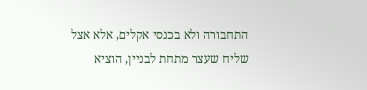התחבורה ולא בכנסי אקלים, אלא אצל שליח שעצר מתחת לבניין, הוציא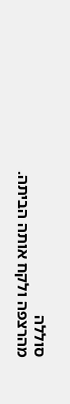סוללה
מהרצפה ולקח אותה הביתה.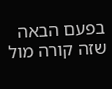בפעם הבאה שזה קורה מול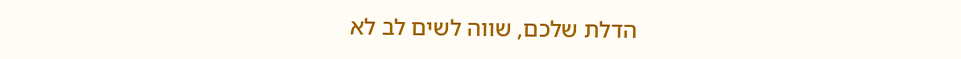הדלת שלכם, שווה לשים לב לא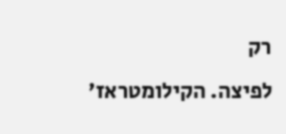רק
לפיצה. הקילומטראז'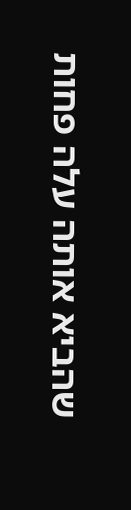שהביא אותה עלה פחות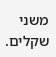משני שקלים.